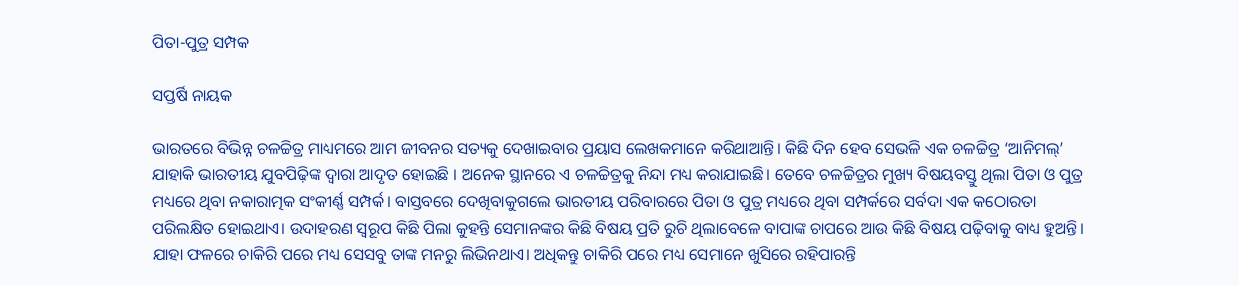ପିତା-ପୁତ୍ର ସମ୍ପକ

ସପ୍ତର୍ଷି ନାୟକ

ଭାରତରେ ବିଭିନ୍ନ ଚଳଚ୍ଚିତ୍ର ମାଧ୍ୟମରେ ଆମ ଜୀବନର ସତ୍ୟକୁ ଦେଖାଇବାର ପ୍ରୟାସ ଲେଖକମାନେ କରିଥାଆନ୍ତି। କିଛି ଦିନ ହେବ ସେଭଳି ଏକ ଚଳଚ୍ଚିତ୍ର ‘ଆନିମଲ୍‌’ ଯାହାକି ଭାରତୀୟ ଯୁବପିଢ଼ିଙ୍କ ଦ୍ବାରା ଆଦୃତ ହୋଇଛି । ଅନେକ ସ୍ଥାନରେ ଏ ଚଳଚ୍ଚିତ୍ରକୁ ନିନ୍ଦା ମଧ୍ୟ କରାଯାଇଛି। ତେବେ ଚଳଚ୍ଚିତ୍ରର ମୁଖ୍ୟ ବିଷୟବସ୍ତୁ ଥିଲା ପିତା ଓ ପୁତ୍ର ମଧ୍ୟରେ ଥିବା ନକାରାତ୍ମକ ସଂକୀର୍ଣ୍ଣ ସମ୍ପର୍କ। ବାସ୍ତବରେ ଦେଖିବାକୁଗଲେ ଭାରତୀୟ ପରିବାରରେ ପିତା ଓ ପୁତ୍ର ମଧ୍ୟରେ ଥିବା ସମ୍ପର୍କରେ ସର୍ବଦା ଏକ କଠୋରତା ପରିଲକ୍ଷିତ ହୋଇଥାଏ। ଉଦାହରଣ ସ୍ବରୂପ କିଛି ପିଲା କୁହନ୍ତି ସେମାନଙ୍କର କିଛି ବିଷୟ ପ୍ରତି ରୁଚି ଥିଲାବେଳେ ବାପାଙ୍କ ଚାପରେ ଆଉ କିଛି ବିଷୟ ପଢ଼ିବାକୁ ବାଧ୍ୟ ହୁଅନ୍ତି। ଯାହା ଫଳରେ ଚାକିରି ପରେ ମଧ୍ୟ ସେସବୁ ତାଙ୍କ ମନରୁ ଲିଭିନଥାଏ। ଅଧିକନ୍ତୁ ଚାକିରି ପରେ ମଧ୍ୟ ସେମାନେ ଖୁସିରେ ରହିପାରନ୍ତି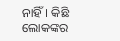ନାହିଁ। କିଛି ଲୋକଙ୍କର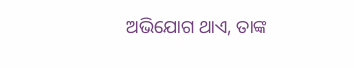ଅଭିଯୋଗ ଥାଏ, ତାଙ୍କ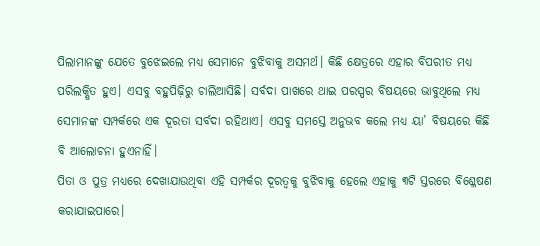ପିଲାମାନଙ୍କୁ ଯେତେ ବୁଝେଇଲେ ମଧ୍ୟ ସେମାନେ ବୁଝିବାକୁ ଅସମର୍ଥ। କିଛି କ୍ଷେତ୍ରରେ ଏହାର ବିପରୀତ ମଧ୍ୟ ପରିଲକ୍ଷିତ ହୁଏ। ଏସବୁ ବହୁପିଢ଼ିରୁ ଚାଲିଆସିଛି। ସର୍ବଦା ପାଖରେ ଥାଇ ପରସ୍ପର ବିଷୟରେ ଭାବୁଥିଲେ ମଧ୍ୟ ସେମାନଙ୍କ ସମ୍ପର୍କରେ ଏକ ଦୂରତା ସର୍ବଦା ରହିଥାଏ। ଏସବୁ ସମସ୍ତେ ଅନୁଭବ କଲେ ମଧ୍ୟ ୟା’ ବିଷୟରେ କିଛି ବି ଆଲୋଚନା ହୁଏନାହିଁ।
ପିତା ଓ ପୁତ୍ର ମଧ୍ୟରେ ଦେଖାଯାଉଥିବା ଏହି ସମ୍ପର୍କର ଦୂରତ୍ୱକୁ ବୁଝିବାକୁ ହେଲେ ଏହାକୁ ୩ଟି ସ୍ତରରେ ବିଶ୍ଳେଷଣ କରାଯାଇପାରେ।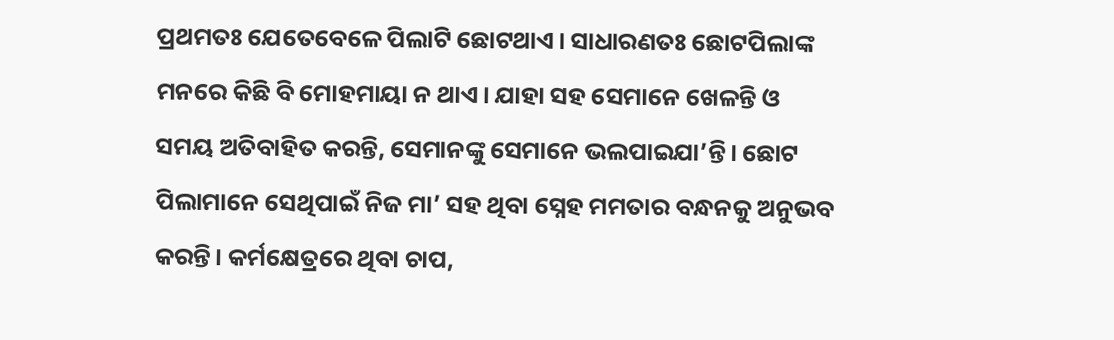ପ୍ରଥମତଃ ଯେତେବେଳେ ପିଲାଟି ଛୋଟଥାଏ। ସାଧାରଣତଃ ଛୋଟପିଲାଙ୍କ ମନରେ କିଛି ବି ମୋହମାୟା ନ ଥାଏ। ଯାହା ସହ ସେମାନେ ଖେଳନ୍ତି ଓ ସମୟ ଅତିବାହିତ କରନ୍ତି, ସେମାନଙ୍କୁ ସେମାନେ ଭଲପାଇଯା’ନ୍ତି। ଛୋଟ ପିଲାମାନେ ସେଥିପାଇଁ ନିଜ ମା’ ସହ ଥିବା ସ୍ନେହ ମମତାର ବନ୍ଧନକୁ ଅନୁଭବ କରନ୍ତି। କର୍ମକ୍ଷେତ୍ରରେ ଥିବା ଚାପ,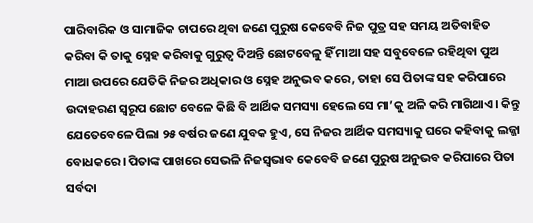ପାରିବାରିକ ଓ ସାମାଜିକ ଚାପରେ ଥିବା ଜଣେ ପୁରୁଷ କେବେବି ନିଜ ପୁତ୍ର ସହ ସମୟ ଅତିବାହିତ କରିବା କି ତାକୁ ସ୍ନେହ କରିବାକୁ ଗୁରୁତ୍ୱ ଦିଅନ୍ତି ଛୋଟବେଳୁ ହିଁ ମାଆ ସହ ସବୁବେଳେ ରହିଥିବା ପୁଅ ମାଆ ଉପରେ ଯେତିକି ନିଜର ଅଧିକାର ଓ ସ୍ନେହ ଅନୁଭବ କରେ, ତାହା ସେ ପିତାଙ୍କ ସହ କରିପାରେ ଉଦାହରଣ ସ୍ବରୂପ ଛୋଟ ବେଳେ କିଛି ବି ଆର୍ଥିକ ସମସ୍ୟା ହେଲେ ସେ ମା’କୁ ଅଳି କରି ମାଗିଥାଏ। କିନ୍ତୁ ଯେତେବେଳେ ପିଲା ୨୫ ବର୍ଷର ଜଣେ ଯୁବକ ହୁଏ, ସେ ନିଜର ଆର୍ଥିକ ସମସ୍ୟାକୁ ଘରେ କହିବାକୁ ଲଜ୍ଜା ବୋଧକରେ। ପିତାଙ୍କ ପାଖରେ ସେଭଳି ନିଜସ୍ବଭାବ କେବେବି ଜଣେ ପୁରୁଷ ଅନୁଭବ କରିପାରେ ପିତା ସର୍ବଦା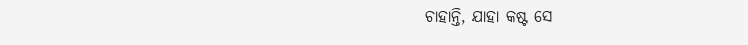ଚାହାନ୍ତି, ଯାହା କଷ୍ଟ ସେ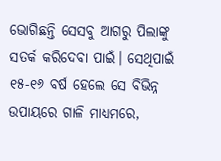ଭୋଗିଛନ୍ତି ସେସବୁ ଆଗରୁ ପିଲାଙ୍କୁ ସତର୍କ କରିଦେବା ପାଇଁ। ସେଥିପାଇଁ ୧୫-୧୬ ବର୍ଷ ହେଲେ ସେ ବିଭିନ୍ନ ଉପାୟରେ ଗାଳି ମାଧ୍ୟମରେ,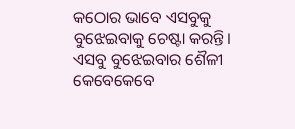କଠୋର ଭାବେ ଏସବୁକୁ ବୁଝେଇବାକୁ ଚେଷ୍ଟା କରନ୍ତି। ଏସବୁ ବୁଝେଇବାର ଶୈଳୀ କେବେକେବେ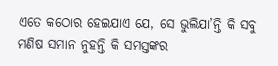ଏତେ କଠୋର ହେଇଯାଏ ଯେ, ସେ ଭୁଲିଯା’ନ୍ତି କି ସବୁ ମଣିଷ ସମାନ ନୁହନ୍ତି କି ସମସ୍ତଙ୍କର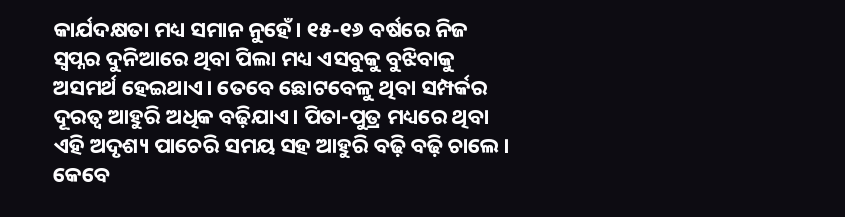କାର୍ଯଦକ୍ଷତା ମଧ୍ୟ ସମାନ ନୁହେଁ। ୧୫-୧୬ ବର୍ଷରେ ନିଜ ସ୍ବପ୍ନର ଦୁନିଆରେ ଥିବା ପିଲା ମଧ୍ୟ ଏସବୁକୁ ବୁଝିବାକୁ ଅସମର୍ଥ ହେଇଥାଏ। ତେବେ ଛୋଟବେଳୁ ଥିବା ସମ୍ପର୍କର ଦୂରତ୍ୱ ଆହୁରି ଅଧିକ ବଢ଼ିଯାଏ। ପିତା-ପୁତ୍ର ମଧ୍ୟରେ ଥିବା ଏହି ଅଦୃଶ୍ୟ ପାଚେରି ସମୟ ସହ ଆହୁରି ବଢ଼ି ବଢ଼ି ଚାଲେ। କେବେ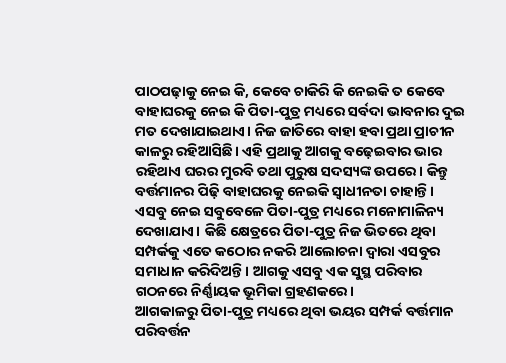ପାଠପଢ଼ାକୁ ନେଇ କି, କେବେ ଚାକିରି କି ନେଇକି ତ କେବେ ବାହାଘରକୁ ନେଇ କି ପିତା-ପୁତ୍ର ମଧ୍ୟରେ ସର୍ବଦା ଭାବନାର ଦୁଇ ମତ ଦେଖାଯାଇଥାଏ। ନିଜ ଜାତିରେ ବାହା ହବା ପ୍ରଥା ପ୍ରାଚୀନ କାଳରୁ ରହିଆସିଛି। ଏହି ପ୍ରଥାକୁ ଆଗକୁ ବଢ଼େଇବାର ଭାର ରହିଥାଏ ଘରର ମୁରବି ତଥା ପୁରୁଷ ସଦସ୍ୟଙ୍କ ଉପରେ। କିନ୍ତୁ ବର୍ତ୍ତମାନର ପିଢ଼ି ବାହାଘରକୁ ନେଇକି ସ୍ବାଧୀନତା ଚାହାନ୍ତି। ଏସବୁ ନେଇ ସବୁବେଳେ ପିତା-ପୁତ୍ର ମଧ୍ୟରେ ମନୋମାଳିନ୍ୟ ଦେଖାଯାଏ। କିଛି କ୍ଷେତ୍ରରେ ପିତା-ପୁତ୍ର ନିଜ ଭିତରେ ଥିବା ସମ୍ପର୍କକୁ ଏତେ କଠୋର ନକରି ଆଲୋଚନା ଦ୍ବାରା ଏସବୁର ସମାଧାନ କରିଦିଅନ୍ତି। ଆଗକୁ ଏସବୁ ଏକ ସୁସ୍ଥ ପରିବାର ଗଠନରେ ନିର୍ଣ୍ଣାୟକ ଭୂମିକା ଗ୍ରହଣକରେ।
ଆଗକାଳରୁ ପିତା-ପୁତ୍ର ମଧ୍ୟରେ ଥିବା ଭୟର ସମ୍ପର୍କ ବର୍ତ୍ତମାନ ପରିବର୍ତ୍ତନ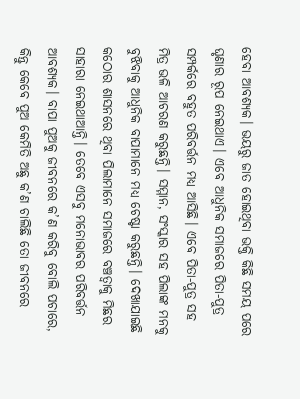ହେବା ଆବଶ୍ୟକ। ଭୟରୁ ଜାତ ହୋଇଥିବା ଭକ୍ତି କିଛି ସମୟ ପରେ ଘୃଣାର ରୂପ ନେଇଥାଏ। ଏବେ ଆଧୁନିକ ସମାଜରେ ପିତା-ପୁତ୍ର ସମ୍ପର୍କରେ ବହୁତ ପରିବର୍ତ୍ତନ ମଧ୍ୟ ଆସିଛି। ଏବେ ପିତା-ପୁତ୍ର ସହ ମିତ୍ର ଭଳି ଆଚରଣ କରୁଛନ୍ତି। ସମ୍ମାନ, ସଂସ୍କାର ସହ ପିଲାଙ୍କ ମନକୁ ବୁଝିବାକୁ ଆଧୁନିକ ବାପାମାନେ ମଧ୍ୟ ଚେଷ୍ଟା କରୁଛନ୍ତି। ଦେଖାଯାଇଛି କଠୋର ଶାସନରେ ଥିବା ପିଲାମାନେ ସମାଜରେ ବଞ୍ଚତ୍ବାକୁ ମିଛର ସାହାରା ନେଇଥାଆନ୍ତି। ତେବେ ଏସବୁ ମନୋଭାବର ପରିବର୍ତ୍ତନ ଆବଶ୍ୟକ। ବାପା ପୁଅକୁ ଜୀବନରେ କ’ଣ କରିବୁ ବୋଲି ପଚାରେ, କିନ୍ତୁ କେବେ ପୁଅ କେମିତି ଅଛୁ କ’ଣ ଚାଲିଛି ତୋ ଜୀବନରେ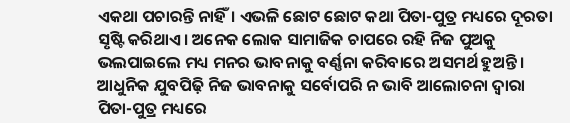ଏକଥା ପଚାରନ୍ତି ନାହିଁ। ଏଭଳି ଛୋଟ ଛୋଟ କଥା ପିତା-ପୁତ୍ର ମଧ୍ୟରେ ଦୂରତା ସୃଷ୍ଟି କରିଥାଏ। ଅନେକ ଲୋକ ସାମାଜିକ ଚାପରେ ରହି ନିଜ ପୁଅକୁ ଭଲପାଇଲେ ମଧ୍ୟ ମନର ଭାବନାକୁ ବର୍ଣ୍ଣନା କରିବାରେ ଅସମର୍ଥ ହୁଅନ୍ତି। ଆଧୁନିକ ଯୁବପିଢ଼ି ନିଜ ଭାବନାକୁ ସର୍ବୋପରି ନ ଭାବି ଆଲୋଚନା ଦ୍ୱାରା ପିତା-ପୁତ୍ର ମଧ୍ୟରେ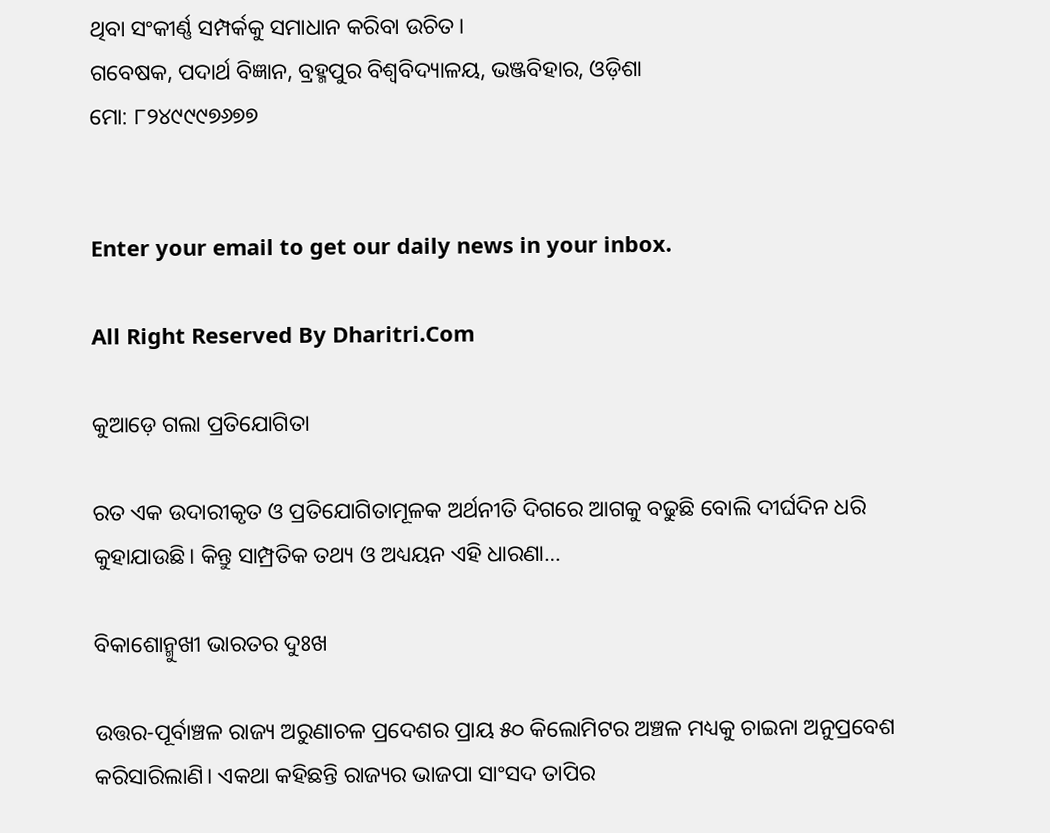ଥିବା ସଂକୀର୍ଣ୍ଣ ସମ୍ପର୍କକୁ ସମାଧାନ କରିବା ଉଚିତ।
ଗବେଷକ, ପଦାର୍ଥ ବିଜ୍ଞାନ, ବ୍ରହ୍ମପୁର ବିଶ୍ୱବିଦ୍ୟାଳୟ, ଭଞ୍ଜବିହାର, ଓଡ଼ିଶା
ମୋ: ୮୨୪୯୯୯୭୬୭୭


Enter your email to get our daily news in your inbox.

All Right Reserved By Dharitri.Com

କୁଆଡ଼େ ଗଲା ପ୍ରତିଯୋଗିତା

ରତ ଏକ ଉଦାରୀକୃତ ଓ ପ୍ରତିଯୋଗିତାମୂଳକ ଅର୍ଥନୀତି ଦିଗରେ ଆଗକୁ ବଢୁଛି ବୋଲି ଦୀର୍ଘଦିନ ଧରି କୁହାଯାଉଛି। କିନ୍ତୁ ସାମ୍ପ୍ରତିକ ତଥ୍ୟ ଓ ଅଧ୍ୟୟନ ଏହି ଧାରଣା…

ବିକାଶୋନ୍ମୁଖୀ ଭାରତର ଦୁଃଖ

ଉତ୍ତର-ପୂର୍ବାଞ୍ଚଳ ରାଜ୍ୟ ଅରୁଣାଚଳ ପ୍ରଦେଶର ପ୍ରାୟ ୫୦ କିଲୋମିଟର ଅଞ୍ଚଳ ମଧ୍ୟକୁ ଚାଇନା ଅନୁପ୍ରବେଶ କରିସାରିଲାଣି। ଏକଥା କହିଛନ୍ତି ରାଜ୍ୟର ଭାଜପା ସାଂସଦ ତାପିର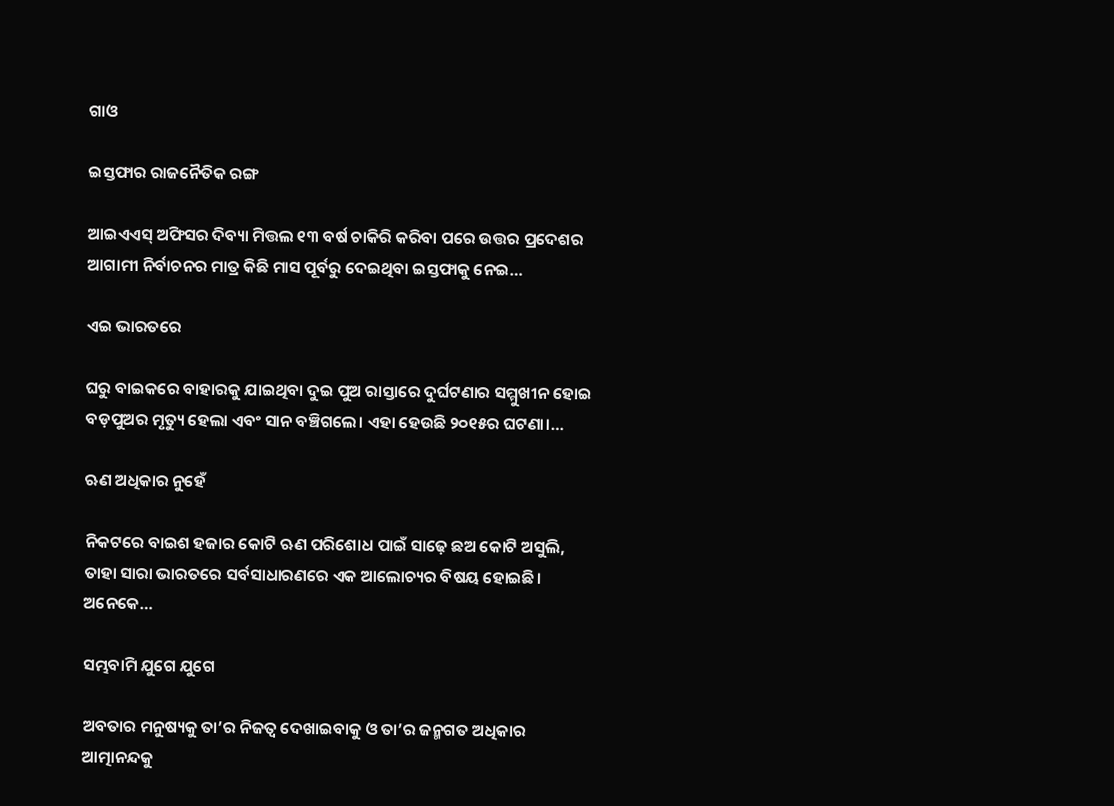ଗାଓ

ଇସ୍ତଫାର ରାଜନୈତିକ ରଙ୍ଗ

ଆଇଏଏସ୍‌ ଅଫିସର ଦିବ୍ୟା ମିତ୍ତଲ ୧୩ ବର୍ଷ ଚାକିରି କରିବା ପରେ ଉତ୍ତର ପ୍ରଦେଶର ଆଗାମୀ ନିର୍ବାଚନର ମାତ୍ର କିଛି ମାସ ପୂର୍ବରୁ ଦେଇଥିବା ଇସ୍ତଫାକୁ ନେଇ…

ଏଇ ଭାରତରେ

ଘରୁ ବାଇକରେ ବାହାରକୁ ଯାଇଥିବା ଦୁଇ ପୁଅ ରାସ୍ତାରେ ଦୁର୍ଘଟଣାର ସମ୍ମୁଖୀନ ହୋଇ ବଡ଼ପୁଅର ମୃତ୍ୟୁ ହେଲା ଏବଂ ସାନ ବଞ୍ଚିଗଲେ। ଏହା ହେଉଛି ୨୦୧୫ର ଘଟଣା।…

ଋଣ ଅଧିକାର ନୁହେଁ

ନିକଟରେ ବାଇଶ ହଜାର କୋଟି ଋଣ ପରିଶୋଧ ପାଇଁ ସାଢ଼େ ଛଅ କୋଟି ଅସୁଲି, ତାହା ସାରା ଭାରତରେ ସର୍ବସାଧାରଣରେ ଏକ ଆଲୋଚ୍ୟର ବିଷୟ ହୋଇଛି। ଅନେକେ…

ସମ୍ଭବାମି ଯୁଗେ ଯୁଗେ

ଅବତାର ମନୁଷ୍ୟକୁ ତା’ର ନିଜତ୍ୱ ଦେଖାଇବାକୁ ଓ ତା’ର ଜନ୍ମଗତ ଅଧିକାର ଆତ୍ମାନନ୍ଦକୁ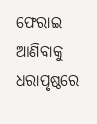ଫେରାଇ ଆଣିବାକୁ ଧରାପୃଷ୍ଠରେ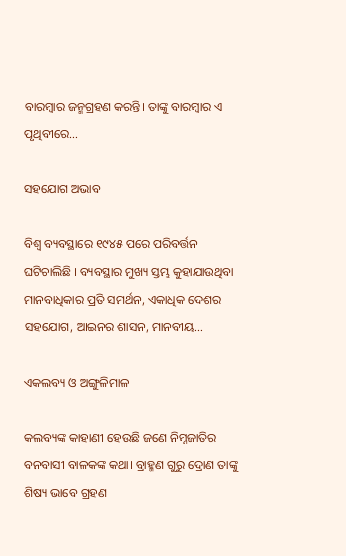ବାରମ୍ବାର ଜନ୍ମଗ୍ରହଣ କରନ୍ତି। ତାଙ୍କୁ ବାରମ୍ବାର ଏ ପୃଥିବୀରେ…

ସହଯୋଗ ଅଭାବ

ବିଶ୍ୱ ବ୍ୟବସ୍ଥାରେ ୧୯୪୫ ପରେ ପରିବର୍ତ୍ତନ ଘଟିଚାଲିଛି । ବ୍ୟବସ୍ଥାର ମୁଖ୍ୟ ସ୍ତମ୍ଭ କୁହାଯାଉଥିବା ମାନବାଧିକାର ପ୍ରତି ସମର୍ଥନ, ଏକାଧିକ ଦେଶର ସହଯୋଗ, ଆଇନର ଶାସନ, ମାନବୀୟ…

ଏକଲବ୍ୟ ଓ ଅଙ୍ଗୁଳିମାଳ

କଲବ୍ୟଙ୍କ କାହାଣୀ ହେଉଛି ଜଣେ ନିମ୍ନଜାତିର ବନବାସୀ ବାଳକଙ୍କ କଥା। ବ୍ରାହ୍ମଣ ଗୁରୁ ଦ୍ରୋଣ ତାଙ୍କୁ ଶିଷ୍ୟ ଭାବେ ଗ୍ରହଣ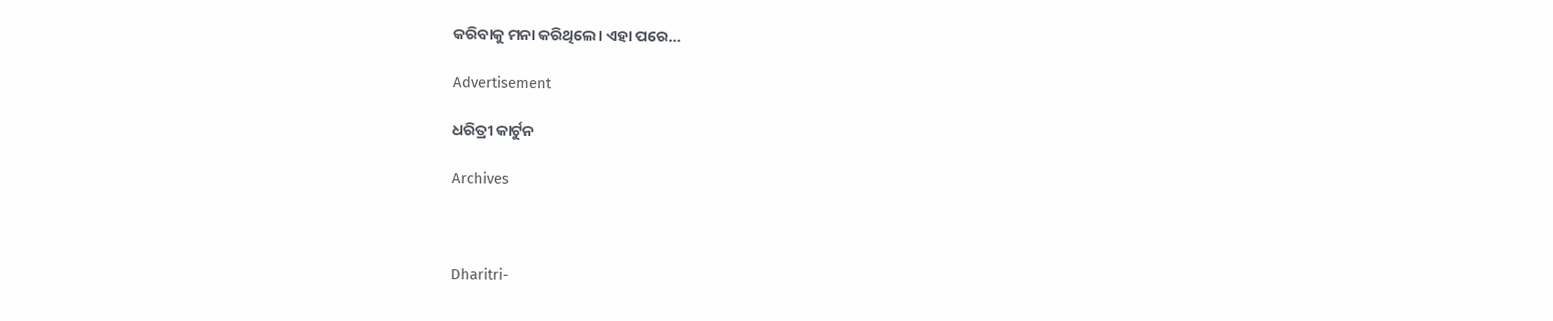କରିବାକୁ ମନା କରିଥିଲେ। ଏହା ପରେ…

Advertisement

ଧରିତ୍ରୀ କାର୍ଟୁନ

Archives



Dharitri-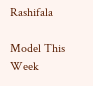Rashifala

Model This Week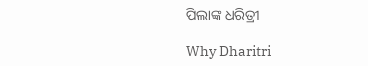ପିଲାଙ୍କ ଧରିତ୍ରୀ

Why Dharitri